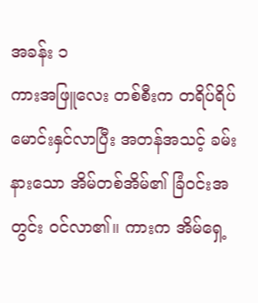အခန်း ၁
ကားအဖြူလေး တစ်စီးက တရိပ်ရိပ် မောင်းနှင်လာပြီး အတန်အသင့် ခမ်းနားသော အိမ်တစ်အိမ်၏ ခြံဝင်းအတွင်း ဝင်လာ၏။ ကားက အိမ်ရှေ့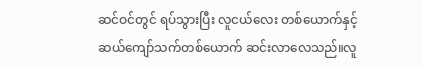ဆင်ဝင်တွင် ရပ်သွားပြီး လူငယ်လေး တစ်ယောက်နှင့် ဆယ်ကျော်သက်တစ်ယောက် ဆင်းလာလေသည်။လူ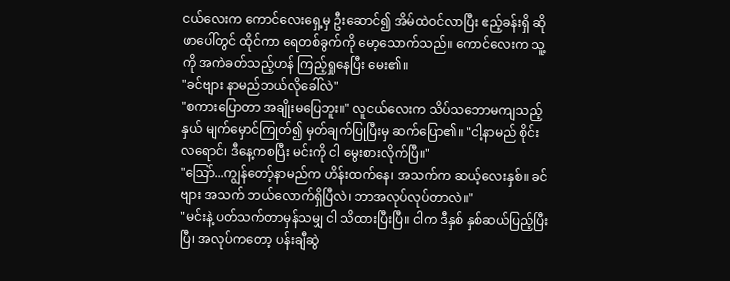ငယ်လေးက ကောင်လေးရှေ့မှ ဦးဆောင်၍ အိမ်ထဲဝင်လာပြီး ဧည့်ခန်းရှိ ဆိုဖာပေါ်တွင် ထိုင်ကာ ရေတစ်ခွက်ကို မော့သောက်သည်။ ကောင်လေးက သူ့ကို အကဲခတ်သည့်ဟန် ကြည့်ရှုနေပြီး မေး၏။
"ခင်ဗျား နာမည်ဘယ်လိုခေါ်လဲ"
"စကားပြောတာ အချိုးမပြေဘူး။" လူငယ်လေးက သိပ်သဘောမကျသည့်နှယ် မျက်မှောင်ကြုတ်၍ မှတ်ချက်ပြုပြီးမှ ဆက်ပြော၏။ "ငါ့နာမည် စိုင်းလရောင်၊ ဒီနေ့ကစပြီး မင်းကို ငါ မွေးစားလိုက်ပြီ။"
"သြော်...ကျွန်တော့်နာမည်က ဟိန်းထက်နေ၊ အသက်က ဆယ့်လေးနှစ်။ ခင်ဗျား အသက် ဘယ်လောက်ရှိပြီလဲ၊ ဘာအလုပ်လုပ်တာလဲ။"
"မင်းနဲ့ ပတ်သက်တာမှန်သမျှ ငါ သိထားပြီးပြီ။ ငါက ဒီနှစ် နှစ်ဆယ်ပြည့်ပြီးပြီ၊ အလုပ်ကတော့ ပန်းချီဆွဲ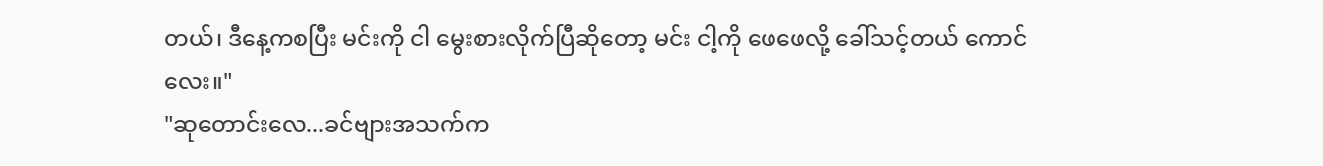တယ်၊ ဒီနေ့ကစပြီး မင်းကို ငါ မွေးစားလိုက်ပြီဆိုတော့ မင်း ငါ့ကို ဖေဖေလို့ ခေါ်သင့်တယ် ကောင်လေး။"
"ဆုတောင်းလေ...ခင်ဗျားအသက်က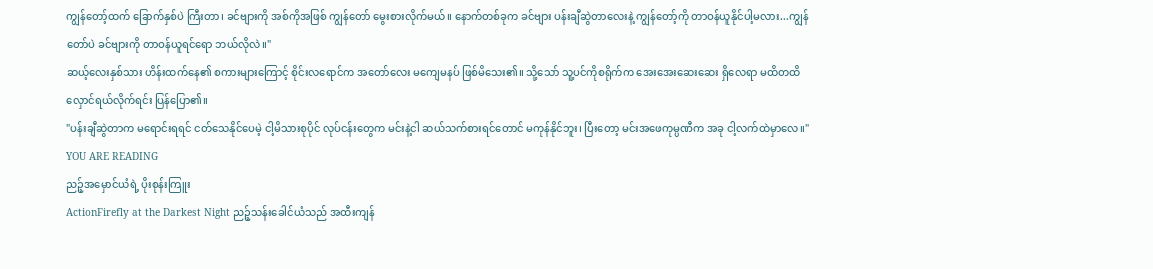ကျွန်တော့်ထက် ခြောက်နှစ်ပဲ ကြီးတာ၊ ခင်ဗျားကို အစ်ကိုအဖြစ် ကျွန်တော် မွေးစားလိုက်မယ်။ နောက်တစ်ခုက ခင်ဗျား ပန်းချီဆွဲတာလေးနဲ့ ကျွန်တော့်ကို တာဝန်ယူနိုင်ပါ့မလား...ကျွန်တော်ပဲ ခင်ဗျားကို တာဝန်ယူရင်ရော ဘယ်လိုလဲ။"
ဆယ့်လေးနှစ်သား ဟိန်းထက်နေ၏ စကားများကြောင့် စိုင်းလရောင်က အတော်လေး မကျေမနပ် ဖြစ်မိသေး၏။ သို့သော် သူ့ပင်ကိုစရိုက်က အေးအေးဆေးဆေး ရှိလေရာ မထိတထိ လှောင်ရယ်လိုက်ရင်း ပြန်ပြော၏။
"ပန်းချီဆွဲတာက မရောင်းရရင် ငတ်သေနိုင်ပေမဲ့ ငါ့မိသားစုပိုင် လုပ်ငန်းတွေက မင်းနဲ့ငါ ဆယ်သက်စားရင်တောင် မကုန်နိုင်ဘူး၊ ပြီးတော့ မင်းအဖေကုမ္ပဏီက အခု ငါ့လက်ထဲမှာလေ။"
YOU ARE READING
ညဉ့်အမှောင်ယံရဲ့ ပိုးစုန်းကြူး
ActionFirefly at the Darkest Night ညဉ့်သန်းခေါင်ယံသည် အထီးကျန်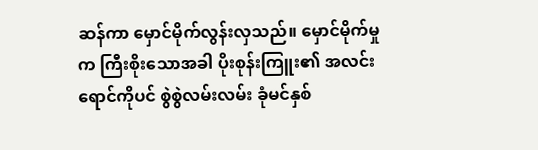ဆန်ကာ မှောင်မိုက်လွန်းလှသည်။ မှောင်မိုက်မှုက ကြီးစိုးသောအခါ ပိုးစုန်းကြူး၏ အလင်းရောင်ကိုပင် စွဲစွဲလမ်းလမ်း ခုံမင်နှစ်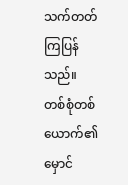သက်တတ်ကြပြန်သည်။ တစ်စုံတစ်ယောက်၏ မှောင်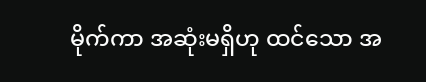မိုက်ကာ အဆုံးမရှိဟု ထင်သော အ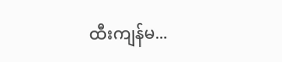ထီးကျန်မ...